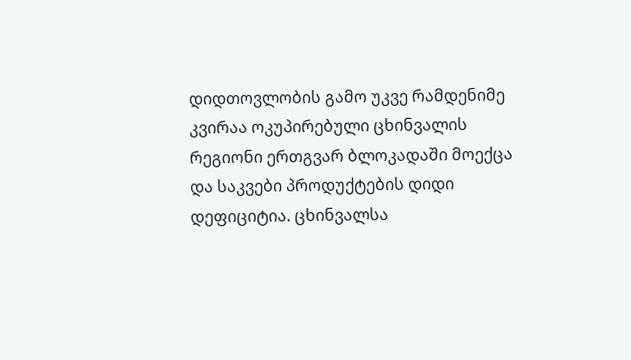დიდთოვლობის გამო უკვე რამდენიმე კვირაა ოკუპირებული ცხინვალის რეგიონი ერთგვარ ბლოკადაში მოექცა და საკვები პროდუქტების დიდი დეფიციტია. ცხინვალსა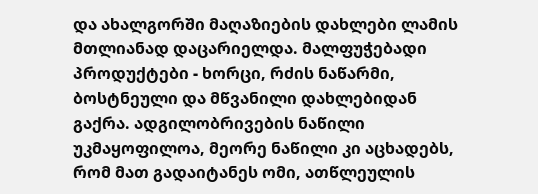და ახალგორში მაღაზიების დახლები ლამის მთლიანად დაცარიელდა. მალფუჭებადი პროდუქტები - ხორცი, რძის ნაწარმი, ბოსტნეული და მწვანილი დახლებიდან გაქრა. ადგილობრივების ნაწილი უკმაყოფილოა, მეორე ნაწილი კი აცხადებს, რომ მათ გადაიტანეს ომი, ათწლეულის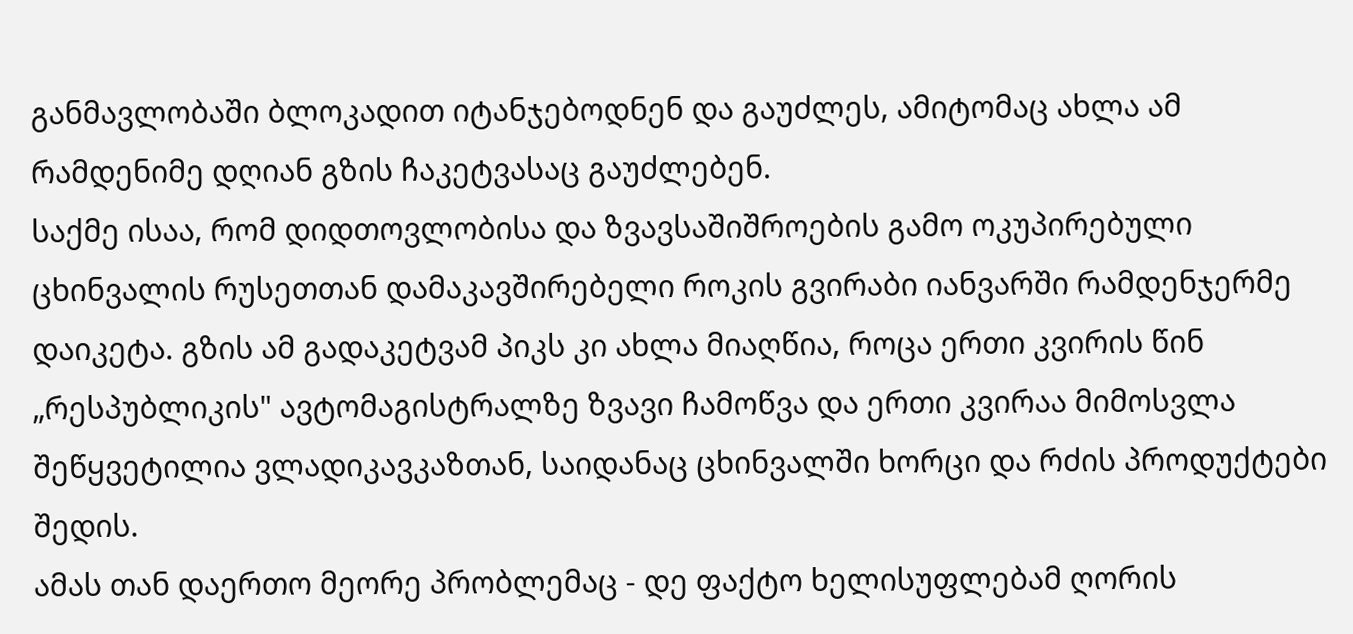განმავლობაში ბლოკადით იტანჯებოდნენ და გაუძლეს, ამიტომაც ახლა ამ რამდენიმე დღიან გზის ჩაკეტვასაც გაუძლებენ.
საქმე ისაა, რომ დიდთოვლობისა და ზვავსაშიშროების გამო ოკუპირებული ცხინვალის რუსეთთან დამაკავშირებელი როკის გვირაბი იანვარში რამდენჯერმე დაიკეტა. გზის ამ გადაკეტვამ პიკს კი ახლა მიაღწია, როცა ერთი კვირის წინ „რესპუბლიკის" ავტომაგისტრალზე ზვავი ჩამოწვა და ერთი კვირაა მიმოსვლა შეწყვეტილია ვლადიკავკაზთან, საიდანაც ცხინვალში ხორცი და რძის პროდუქტები შედის.
ამას თან დაერთო მეორე პრობლემაც - დე ფაქტო ხელისუფლებამ ღორის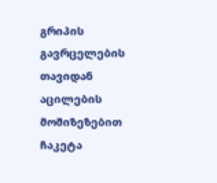გრიპის გავრცელების თავიდან აცილების მომიზეზებით ჩაკეტა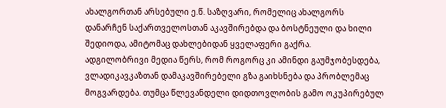ახალგორთან არსებული ე.წ. საზღვარი, რომელიც ახალგორს დანარჩენ საქართველოსთან აკავშირებდა და ბოსტნეული და ხილი შედიოდა, ამიტომაც დახლებიდან ყველაფერი გაქრა.
ადგილობრივი მედია წერს, რომ როგორც კი ამინდი გაუმჯობესდება, ვლადიკავკაზთან დამაკავშირებელი გზა გაიხსნება და პრობლემაც მოგვარდება. თუმცა წლევანდელი დიდთოვლობის გამო ოკუპირებულ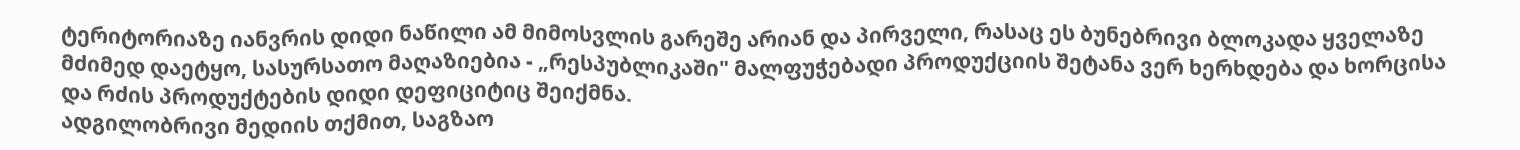ტერიტორიაზე იანვრის დიდი ნაწილი ამ მიმოსვლის გარეშე არიან და პირველი, რასაც ეს ბუნებრივი ბლოკადა ყველაზე მძიმედ დაეტყო, სასურსათო მაღაზიებია - „რესპუბლიკაში" მალფუჭებადი პროდუქციის შეტანა ვერ ხერხდება და ხორცისა და რძის პროდუქტების დიდი დეფიციტიც შეიქმნა.
ადგილობრივი მედიის თქმით, საგზაო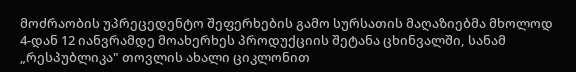მოძრაობის უპრეცედენტო შეფერხების გამო სურსათის მაღაზიებმა მხოლოდ 4-დან 12 იანვრამდე მოახერხეს პროდუქციის შეტანა ცხინვალში, სანამ „რესპუბლიკა" თოვლის ახალი ციკლონით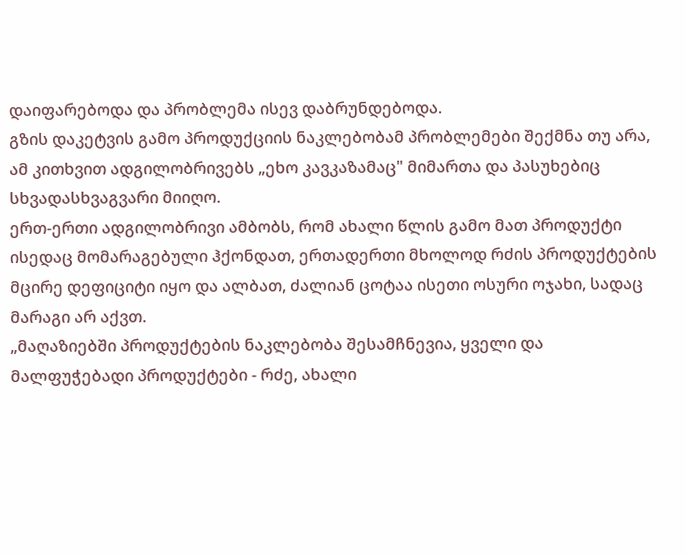დაიფარებოდა და პრობლემა ისევ დაბრუნდებოდა.
გზის დაკეტვის გამო პროდუქციის ნაკლებობამ პრობლემები შექმნა თუ არა, ამ კითხვით ადგილობრივებს „ეხო კავკაზამაც" მიმართა და პასუხებიც სხვადასხვაგვარი მიიღო.
ერთ-ერთი ადგილობრივი ამბობს, რომ ახალი წლის გამო მათ პროდუქტი ისედაც მომარაგებული ჰქონდათ, ერთადერთი მხოლოდ რძის პროდუქტების მცირე დეფიციტი იყო და ალბათ, ძალიან ცოტაა ისეთი ოსური ოჯახი, სადაც მარაგი არ აქვთ.
„მაღაზიებში პროდუქტების ნაკლებობა შესამჩნევია, ყველი და მალფუჭებადი პროდუქტები - რძე, ახალი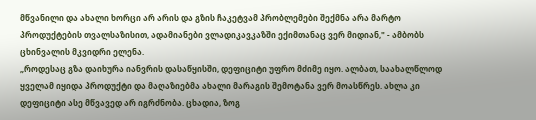მწვანილი და ახალი ხორცი არ არის და გზის ჩაკეტვამ პრობლემები შექმნა არა მარტო პროდუქტების თვალსაზისით, ადამიანები ვლადიკავკაზში ექიმთანაც ვერ მიდიან," - ამბობს ცხინვალის მკვიდრი ელენა.
„როდესაც გზა დაიხურა იანვრის დასაწყისში, დეფიციტი უფრო მძიმე იყო. ალბათ, საახალწლოდ ყველამ იყიდა პროდუქტი და მაღაზიებმა ახალი მარაგის შემოტანა ვერ მოასწრეს. ახლა კი დეფიციტი ასე მწვავედ არ იგრძნობა. ცხადია, ზოგ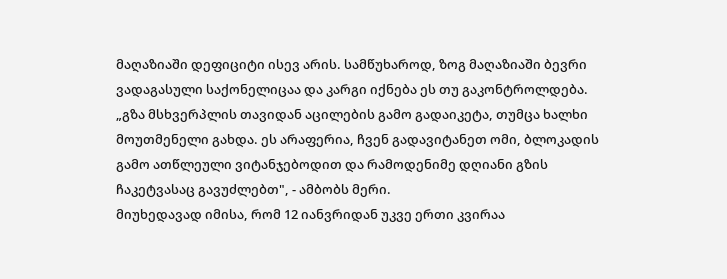მაღაზიაში დეფიციტი ისევ არის. სამწუხაროდ, ზოგ მაღაზიაში ბევრი ვადაგასული საქონელიცაა და კარგი იქნება ეს თუ გაკონტროლდება.
„გზა მსხვერპლის თავიდან აცილების გამო გადაიკეტა, თუმცა ხალხი მოუთმენელი გახდა. ეს არაფერია, ჩვენ გადავიტანეთ ომი, ბლოკადის გამო ათწლეული ვიტანჯებოდით და რამოდენიმე დღიანი გზის ჩაკეტვასაც გავუძლებთ", - ამბობს მერი.
მიუხედავად იმისა, რომ 12 იანვრიდან უკვე ერთი კვირაა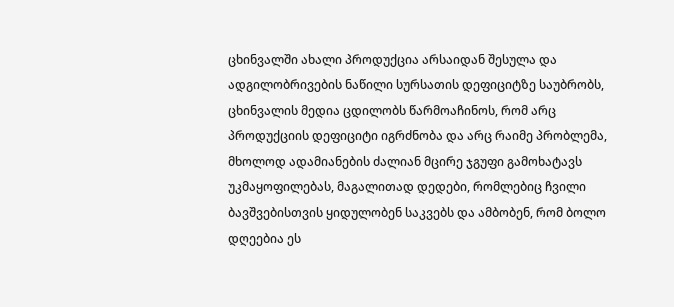ცხინვალში ახალი პროდუქცია არსაიდან შესულა და ადგილობრივების ნაწილი სურსათის დეფიციტზე საუბრობს, ცხინვალის მედია ცდილობს წარმოაჩინოს, რომ არც პროდუქციის დეფიციტი იგრძნობა და არც რაიმე პრობლემა, მხოლოდ ადამიანების ძალიან მცირე ჯგუფი გამოხატავს უკმაყოფილებას, მაგალითად დედები, რომლებიც ჩვილი ბავშვებისთვის ყიდულობენ საკვებს და ამბობენ, რომ ბოლო დღეებია ეს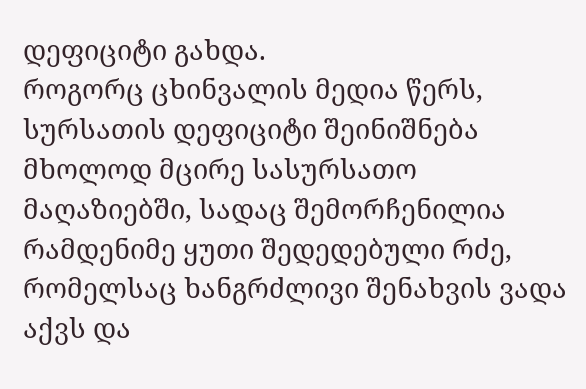დეფიციტი გახდა.
როგორც ცხინვალის მედია წერს, სურსათის დეფიციტი შეინიშნება მხოლოდ მცირე სასურსათო მაღაზიებში, სადაც შემორჩენილია რამდენიმე ყუთი შედედებული რძე, რომელსაც ხანგრძლივი შენახვის ვადა აქვს და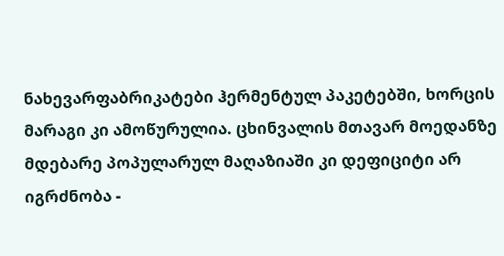ნახევარფაბრიკატები ჰერმენტულ პაკეტებში, ხორცის მარაგი კი ამოწურულია. ცხინვალის მთავარ მოედანზე მდებარე პოპულარულ მაღაზიაში კი დეფიციტი არ იგრძნობა -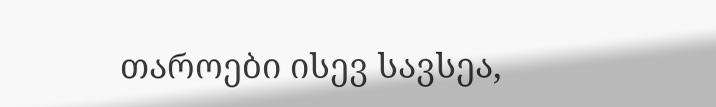თაროები ისევ სავსეა,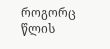როგორც წლის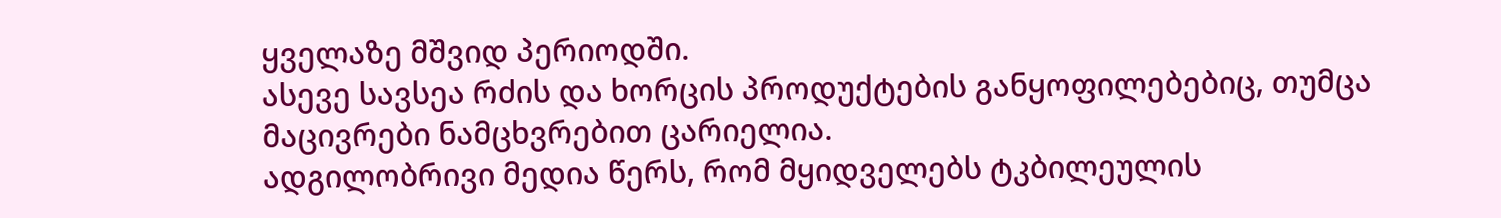ყველაზე მშვიდ პერიოდში.
ასევე სავსეა რძის და ხორცის პროდუქტების განყოფილებებიც, თუმცა მაცივრები ნამცხვრებით ცარიელია.
ადგილობრივი მედია წერს, რომ მყიდველებს ტკბილეულის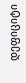დეფიციტი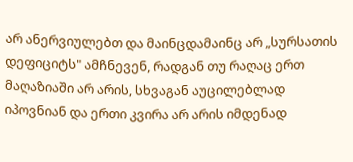არ ანერვიულებთ და მაინცდამაინც არ „სურსათის დეფიციტს" ამჩნევენ, რადგან თუ რაღაც ერთ მაღაზიაში არ არის, სხვაგან აუცილებლად იპოვნიან და ერთი კვირა არ არის იმდენად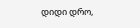დიდი დრო,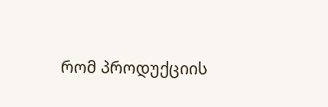რომ პროდუქციის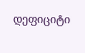დეფიციტი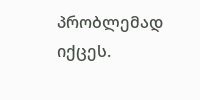პრობლემად იქცეს.